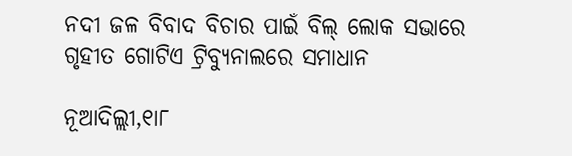ନଦୀ ଜଳ ବିବାଦ ବିଚାର ପାଇଁ ବିଲ୍‌ ଲୋକ ସଭାରେ ଗୃହୀତ ଗୋଟିଏ ଟ୍ରିବ୍ୟୁନାଲରେ ସମାଧାନ

ନୂଆଦିଲ୍ଲୀ,୧ା୮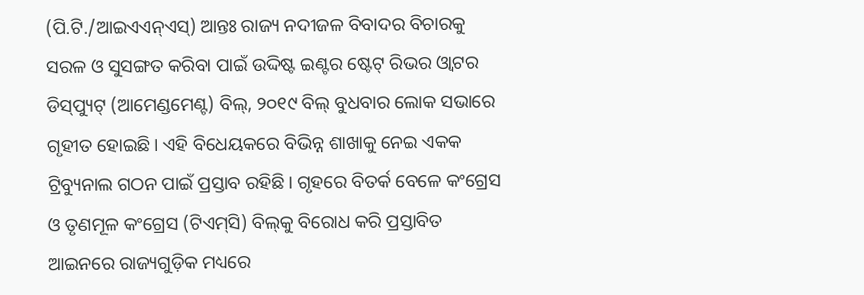(ପି.ଟି./ଆଇଏଏନ୍‌ଏସ୍‌) ଆନ୍ତଃ ରାଜ୍ୟ ନଦୀଜଳ ବିବାଦର ବିଚାରକୁ ସରଳ ଓ ସୁସଙ୍ଗତ କରିବା ପାଇଁ ଉଦ୍ଦିଷ୍ଟ ଇଣ୍ଟର ଷ୍ଟେଟ୍‌ ରିଭର ଓ୍ବାଟର ଡିସ୍‌ପ୍ୟୁଟ୍‌ (ଆମେଣ୍ଡମେଣ୍ଟ) ବିଲ୍‌, ୨୦୧୯ ବିଲ୍‌ ବୁଧବାର ଲୋକ ସଭାରେ ଗୃହୀତ ହୋଇଛି। ଏହି ବିଧେୟକରେ ବିଭିନ୍ନ ଶାଖାକୁ ନେଇ ଏକକ ଟ୍ରିବ୍ୟୁନାଲ ଗଠନ ପାଇଁ ପ୍ରସ୍ତାବ ରହିଛି। ଗୃହରେ ବିତର୍କ ବେଳେ କଂଗ୍ରେସ ଓ ତୃଣମୂଳ କଂଗ୍ରେସ (ଟିଏମ୍‌ସି) ବିଲ୍‌କୁ ବିରୋଧ କରି ପ୍ରସ୍ତାବିତ ଆଇନରେ ରାଜ୍ୟଗୁଡ଼ିକ ମଧ୍ୟରେ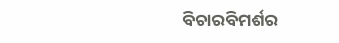ବିଚାରବିମର୍ଶର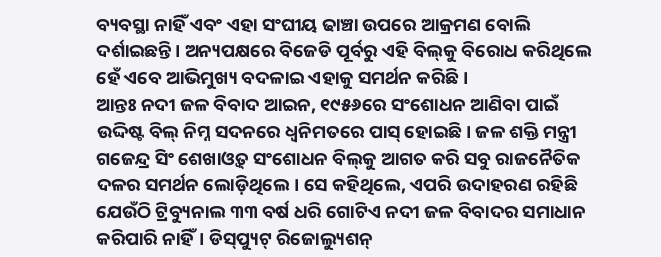ବ୍ୟବସ୍ଥା ନାହିଁ ଏବଂ ଏହା ସଂଘୀୟ ଢାଞ୍ଚା ଉପରେ ଆକ୍ରମଣ ବୋଲି ଦର୍ଶାଇଛନ୍ତି। ଅନ୍ୟପକ୍ଷରେ ବିଜେଡି ପୂର୍ବରୁ ଏହି ବିଲ୍‌କୁ ବିରୋଧ କରିଥିଲେ ହେଁ ଏବେ ଆଭିମୁଖ୍ୟ ବଦଳାଇ ଏହାକୁ ସମର୍ଥନ କରିଛି।
ଆନ୍ତଃ ନଦୀ ଜଳ ବିବାଦ ଆଇନ, ୧୯୫୬ରେ ସଂଶୋଧନ ଆଣିବା ପାଇଁ ଉଦ୍ଦିଷ୍ଟ ବିଲ୍‌ ନିମ୍ନ ସଦନରେ ଧ୍ୱନିମତରେ ପାସ୍‌ ହୋଇଛି। ଜଳ ଶକ୍ତି ମନ୍ତ୍ରୀ ଗଜେନ୍ଦ୍ର ସିଂ ଶେଖାଓ୍ବତ୍‌ ସଂଶୋଧନ ବିଲ୍‌କୁ ଆଗତ କରି ସବୁ ରାଜନୈତିକ ଦଳର ସମର୍ଥନ ଲୋଡ଼ିଥିଲେ। ସେ କହିଥିଲେ, ଏପରି ଉଦାହରଣ ରହିଛି ଯେଉଁଠି ଟ୍ରିବ୍ୟୁନାଲ ୩୩ ବର୍ଷ ଧରି ଗୋଟିଏ ନଦୀ ଜଳ ବିବାଦର ସମାଧାନ କରିପାରି ନାହିଁ। ଡିସ୍‌ପ୍ୟୁଟ୍‌ ରିଜୋଲ୍ୟୁଶନ୍‌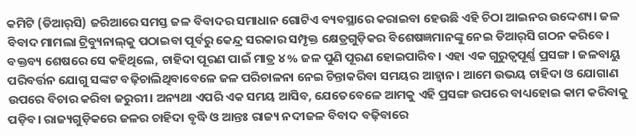କମିଟି (ଡିଆର୍‌ସି) ଜରିଆରେ ସମସ୍ତ ଜଳ ବିବାଦର ସମାଧାନ ଗୋଟିଏ ବ୍ୟବସ୍ଥାରେ କରାଇବା ହେଉଛି ଏହି ଚିଠା ଆଇନର ଉଦ୍ଦେଶ୍ୟ। ଜଳ ବିବାଦ ମାମଲା ଟ୍ରିବ୍ୟୁନାଲ୍‌କୁ ପଠାଇବା ପୂର୍ବରୁ କେନ୍ଦ୍ର ସରକାର ସମ୍ପୃକ୍ତ କ୍ଷେତ୍ରଗୁଡ଼ିକର ବିଶେଷଜ୍ଞମାନଙ୍କୁ ନେଇ ଡିଆର୍‌ସି ଗଠନ କରିବେ। ବକ୍ତବ୍ୟ ଶେଷରେ ସେ କହିଥିଲେ, ଚାହିଦା ପୂରଣ ପାଇଁ ମାତ୍ର ୪% ଜଳ ପୁଣି ପୂରଣ ହୋଇପାରିବ। ଏହା ଏକ ଗୁରୁତ୍ୱପୂର୍ଣ୍ଣ ପ୍ରସଙ୍ଗ। ଜଳବାୟୁ ପରିବର୍ତ୍ତନ ଯୋଗୁ ସଙ୍କଟ ବଢ଼ିଚାଲିଥିବାବେଳେ ଜଳ ପରିଚାଳନା ନେଇ ଚିନ୍ତାକରିବା ସମୟର ଆହ୍ବାନ। ଆମେ ଉଭୟ ଚାହିଦା ଓ ଯୋଗାଣ ଉପରେ ବିଚାର କରିବା ଜରୁରୀ। ଅନ୍ୟଥା ଏପରି ଏକ ସମୟ ଆସିବ, ଯେତେବେଳେ ଆମକୁ ଏହି ପ୍ରସଙ୍ଗ ଉପରେ ବାଧ୍ୟହୋଇ କାମ କରିବାକୁ ପଡ଼ିବ। ରାଜ୍ୟଗୁଡ଼ିକରେ ଜଳର ଚାହିଦା ବୃଦ୍ଧି ଓ ଆନ୍ତଃ ରାଜ୍ୟ ନଦୀଜଳ ବିବାଦ ବଢ଼ିବାରେ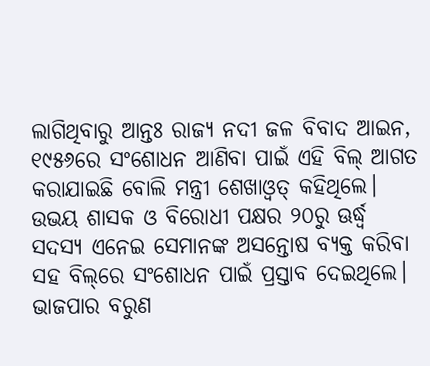ଲାଗିଥିବାରୁ ଆନ୍ତଃ ରାଜ୍ୟ ନଦୀ ଜଳ ବିବାଦ ଆଇନ, ୧୯୫୬ରେ ସଂଶୋଧନ ଆଣିବା ପାଇଁ ଏହି ବିଲ୍‌ ଆଗତ କରାଯାଇଛି ବୋଲି ମନ୍ତ୍ରୀ ଶେଖାଓ୍ବତ୍‌ କହିଥିଲେ। ଉଭୟ ଶାସକ ଓ ବିରୋଧୀ ପକ୍ଷର ୨୦ରୁ ଊର୍ଦ୍ଧ୍ୱ ସଦସ୍ୟ ଏନେଇ ସେମାନଙ୍କ ଅସନ୍ତୋଷ ବ୍ୟକ୍ତ କରିବା ସହ ବିଲ୍‌ରେ ସଂଶୋଧନ ପାଇଁ ପ୍ରସ୍ତାବ ଦେଇଥିଲେ। ଭାଜପାର ବରୁଣ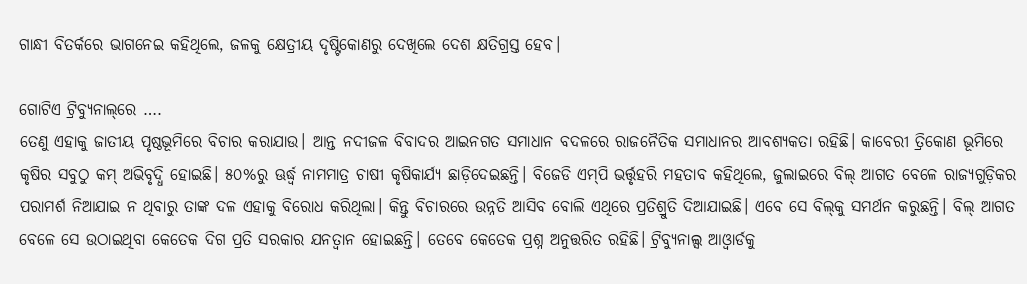ଗାନ୍ଧୀ ବିତର୍କରେ ଭାଗନେଇ କହିଥିଲେ, ଜଳକୁ କ୍ଷେତ୍ରୀୟ ଦୃଷ୍ଟିକୋଣରୁ ଦେଖିଲେ ଦେଶ କ୍ଷତିଗ୍ରସ୍ତ ହେବ।

ଗୋଟିଏ ଟ୍ରିବ୍ୟୁନାଲ୍‌ରେ ….
ତେଣୁ ଏହାକୁ ଜାତୀୟ ପୃଷ୍ଠଭୂମିରେ ବିଚାର କରାଯାଉ। ଆନ୍ତ ନଦୀଜଳ ବିବାଦର ଆଇନଗତ ସମାଧାନ ବଦଳରେ ରାଜନୈତିକ ସମାଧାନର ଆବଶ୍ୟକତା ରହିଛି। କାବେରୀ ତ୍ରିକୋଣ ଭୂମିରେ କୃଷିର ସବୁଠୁ କମ୍‌ ଅଭିବୃଦ୍ଧି ହୋଇଛି। ୫୦%ରୁ ଊର୍ଦ୍ଧ୍ୱ ନାମମାତ୍ର ଚାଷୀ କୃଷିକାର୍ଯ୍ୟ ଛାଡ଼ିଦେଇଛନ୍ତି। ବିଜେଡି ଏମ୍‌ପି ଭର୍ତ୍ତୃହରି ମହତାବ କହିଥିଲେ, ଜୁଲାଇରେ ବିଲ୍‌ ଆଗତ ବେଳେ ରାଜ୍ୟଗୁଡ଼ିକର ପରାମର୍ଶ ନିଆଯାଇ ନ ଥିବାରୁ ତାଙ୍କ ଦଳ ଏହାକୁ ବିରୋଧ କରିଥିଲା। କିନ୍ତୁ ବିଚାରରେ ଉନ୍ନତି ଆସିବ ବୋଲି ଏଥିରେ ପ୍ରତିଶ୍ରୁତି ଦିଆଯାଇଛି। ଏବେ ସେ ବିଲ୍‌କୁ ସମର୍ଥନ କରୁଛନ୍ତି। ବିଲ୍‌ ଆଗତ ବେଳେ ସେ ଉଠାଇଥିବା କେତେକ ଦିଗ ପ୍ରତି ସରକାର ଯନତ୍ବାନ ହୋଇଛନ୍ତି। ତେବେ କେତେକ ପ୍ରଶ୍ନ ଅନୁତ୍ତରିତ ରହିଛି। ଟ୍ରିବ୍ୟୁନାଲ୍ସ ଆଓ୍ବାର୍ଡକୁ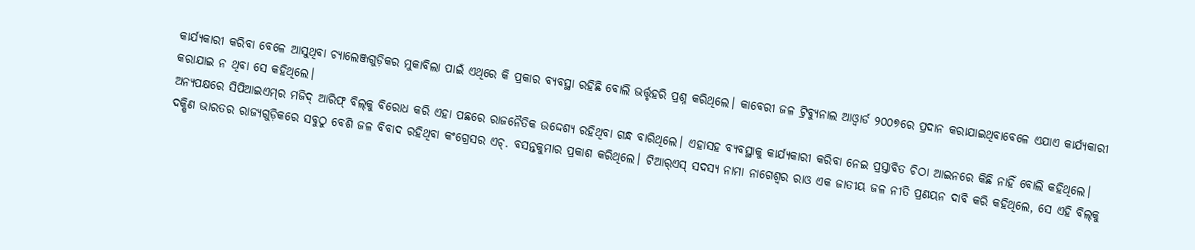କାର୍ଯ୍ୟକାରୀ କରିବା ବେଳେ ଆସୁଥିବା ଚ୍ୟାଲେଞ୍ଜଗୁଡ଼ିକର ମୁକାବିଲା ପାଇଁ ଏଥିରେ କି ପ୍ରକାର ବ୍ୟବସ୍ଥା ରହିଛି ବୋଲି ଭର୍ତ୍ତୃହରି ପ୍ରଶ୍ନ କରିଥିଲେ। କାବେରୀ ଜଳ ଟ୍ରିବ୍ୟୁନାଲ ଆଓ୍ବାର୍ଡ ୨୦୦୭ରେ ପ୍ରଦାନ କରାଯାଇଥିବାବେଳେ ଏଯାଏ କାର୍ଯ୍ୟକାରୀ କରାଯାଇ ନ ଥିବା ସେ କହିଥିଲେ।
ଅନ୍ୟପକ୍ଷରେ ସିପିଆଇଏମ୍‌ର ମଜିଦ୍‌ ଆରିଫ୍‌ ବିଲ୍‌କୁ ବିରୋଧ କରି ଏହା ପଛରେ ରାଜନୈତିକ ଉଦ୍ଦେଶ୍ୟ ରହିଥିବା ଗନ୍ଧ ବାରିଥିଲେ। ଏହାସହ ବ୍ୟବସ୍ଥାକୁ କାର୍ଯ୍ୟକାରୀ କରିବା ନେଇ ପ୍ରସ୍ତାବିତ ଚିଠା ଆଇନରେ କିଛି ନାହିଁ ବୋଲି କହିଥିଲେ। ଦକ୍ଷିଣ ଭାରତର ରାଜ୍ୟଗୁଡ଼ିକରେ ସବୁଠୁ ବେଶି ଜଳ ବିବାଦ ରହିଥିବା କଂଗ୍ରେସର ଏଚ୍‌. ବସନ୍ତକୁମାର ପ୍ରକାଶ କରିଥିଲେ। ଟିଆର୍‌ଏସ୍‌ ସଦସ୍ୟ ନାମା ନାଗେଶ୍ୱର ରାଓ ଏକ ଜାତୀୟ ଜଳ ନୀତି ପ୍ରଣୟନ ଦାବି କରି କହିଥିଲେ, ସେ ଏହି ବିଲ୍‌କୁ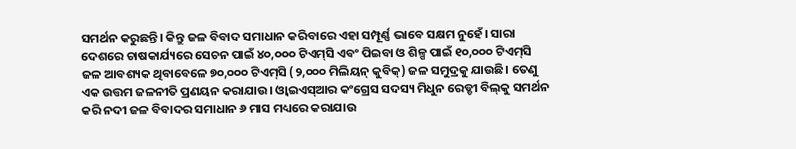ସମର୍ଥନ କରୁଛନ୍ତି। କିନ୍ତୁ ଜଳ ବିବାଦ ସମାଧାନ କରିବାରେ ଏହା ସମ୍ପୂର୍ଣ୍ଣ ଭାବେ ସକ୍ଷମ ନୁହେଁ। ସାରା ଦେଶରେ ଚାଷକାର୍ଯ୍ୟରେ ସେଚନ ପାଇଁ ୪୦,୦୦୦ ଟିଏମ୍‌ସି ଏବଂ ପିଇବା ଓ ଶିଳ୍ପ ପାଇଁ ୧୦,୦୦୦ ଟିଏମ୍‌ସି ଜଳ ଆବଶ୍ୟକ ଥିବାବେଳେ ୭୦,୦୦୦ ଟିଏମ୍‌ସି (୨,୦୦୦ ମିଲିୟନ୍‌ କୁବିକ୍‌) ଜଳ ସମୁଦ୍ରକୁ ଯାଉଛି। ତେଣୁ ଏକ ଉତ୍ତମ ଜଳନୀତି ପ୍ରଣୟନ କରାଯାଉ। ଓ୍ବାଇଏସ୍‌ଆର କଂଗ୍ରେସ ସଦସ୍ୟ ମିଧୁନ ରେଡ୍ଡୀ ବିଲ୍‌କୁ ସମର୍ଥନ କରି ନଦୀ ଜଳ ବିବାଦର ସମାଧାନ ୬ ମାସ ମଧ୍ୟରେ କରାଯାଉ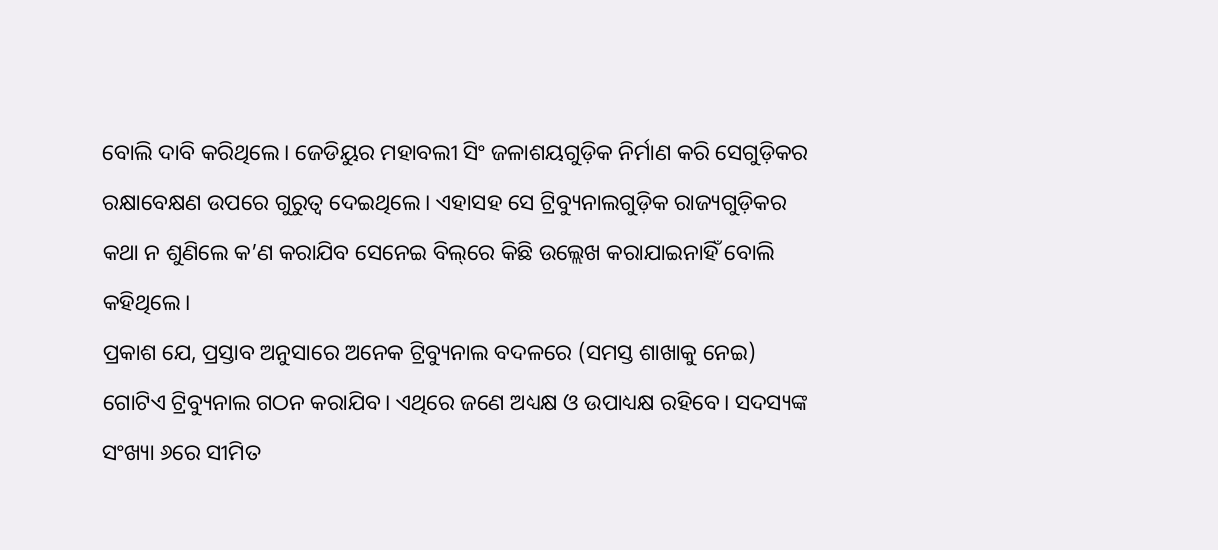ବୋଲି ଦାବି କରିଥିଲେ। ଜେଡିୟୁର ମହାବଲୀ ସିଂ ଜଳାଶୟଗୁଡ଼ିକ ନିର୍ମାଣ କରି ସେଗୁଡ଼ିକର ରକ୍ଷାବେକ୍ଷଣ ଉପରେ ଗୁରୁତ୍ୱ ଦେଇଥିଲେ। ଏହାସହ ସେ ଟ୍ରିବ୍ୟୁନାଲଗୁଡ଼ିକ ରାଜ୍ୟଗୁଡ଼ିକର କଥା ନ ଶୁଣିଲେ କ’ଣ କରାଯିବ ସେନେଇ ବିଲ୍‌ରେ କିଛି ଉଲ୍ଲେଖ କରାଯାଇନାହିଁ ବୋଲି କହିଥିଲେ।
ପ୍ରକାଶ ଯେ, ପ୍ରସ୍ତାବ ଅନୁସାରେ ଅନେକ ଟ୍ରିବ୍ୟୁନାଲ ବଦଳରେ (ସମସ୍ତ ଶାଖାକୁ ନେଇ) ଗୋଟିଏ ଟ୍ରିବ୍ୟୁନାଲ ଗଠନ କରାଯିବ। ଏଥିରେ ଜଣେ ଅଧ୍ୟକ୍ଷ ଓ ଉପାଧ୍ୟକ୍ଷ ରହିବେ। ସଦସ୍ୟଙ୍କ ସଂଖ୍ୟା ୬ରେ ସୀମିତ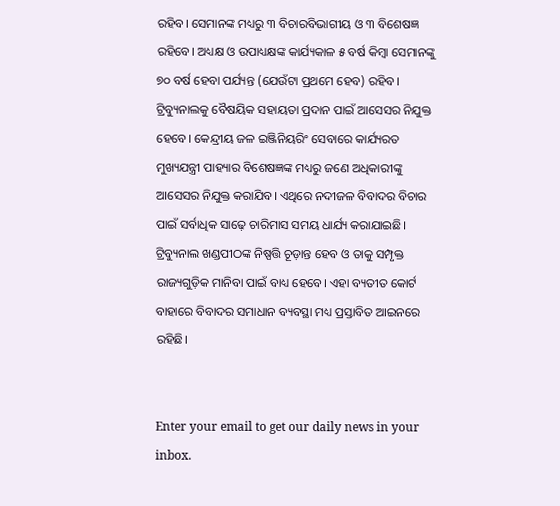ରହିବ। ସେମାନଙ୍କ ମଧ୍ୟରୁ ୩ ବିଚାରବିଭାଗୀୟ ଓ ୩ ବିଶେଷଜ୍ଞ ରହିବେ। ଅଧ୍ୟକ୍ଷ ଓ ଉପାଧ୍ୟକ୍ଷଙ୍କ କାର୍ଯ୍ୟକାଳ ୫ ବର୍ଷ କିମ୍ବା ସେମାନଙ୍କୁ ୭୦ ବର୍ଷ ହେବା ପର୍ଯ୍ୟନ୍ତ (ଯେଉଁଟା ପ୍ରଥମେ ହେବ) ରହିବ। ଟ୍ରିବ୍ୟୁନାଲକୁ ବୈଷୟିକ ସହାୟତା ପ୍ରଦାନ ପାଇଁ ଆସେସର ନିଯୁକ୍ତ ହେବେ। କେନ୍ଦ୍ରୀୟ ଜଳ ଇଞ୍ଜିନିୟରିଂ ସେବାରେ କାର୍ଯ୍ୟରତ ମୁଖ୍ୟଯନ୍ତ୍ରୀ ପାହ୍ୟାର ବିଶେଷଜ୍ଞଙ୍କ ମଧ୍ୟରୁ ଜଣେ ଅଧିକାରୀଙ୍କୁ ଆସେସର ନିଯୁକ୍ତ କରାଯିବ। ଏଥିରେ ନଦୀଜଳ ବିବାଦର ବିଚାର ପାଇଁ ସର୍ବାଧିକ ସାଢ଼େ ଚାରିମାସ ସମୟ ଧାର୍ଯ୍ୟ କରାଯାଇଛି। ଟ୍ରିବ୍ୟୁନାଲ ଖଣ୍ଡପୀଠଙ୍କ ନିଷ୍ପତ୍ତି ଚୂଡ଼ାନ୍ତ ହେବ ଓ ତାକୁ ସମ୍ପୃକ୍ତ ରାଜ୍ୟଗୁଡ଼ିକ ମାନିବା ପାଇଁ ବାଧ୍ୟ ହେବେ। ଏହା ବ୍ୟତୀତ କୋର୍ଟ ବାହାରେ ବିବାଦର ସମାଧାନ ବ୍ୟବସ୍ଥା ମଧ୍ୟ ପ୍ରସ୍ତାବିତ ଆଇନରେ ରହିଛି।


Enter your email to get our daily news in your inbox.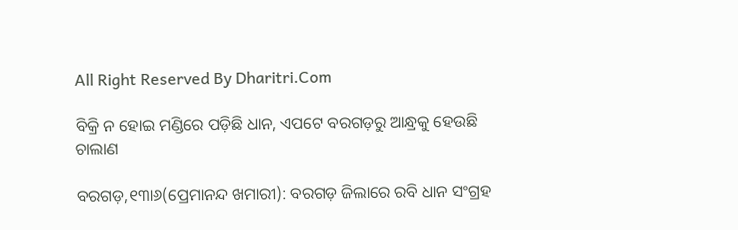All Right Reserved By Dharitri.Com

ବିକ୍ରି ନ ହୋଇ ମଣ୍ଡିରେ ପଡ଼ିଛି ଧାନ, ଏପଟେ ବରଗଡ଼ରୁ ଆନ୍ଧ୍ରକୁ ହେଉଛି ଚାଲାଣ

ବରଗଡ଼,୧୩ା୬(ପ୍ରେମାନନ୍ଦ ଖମାରୀ): ବରଗଡ଼ ଜିଲାରେ ରବି ଧାନ ସଂଗ୍ରହ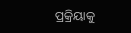ପ୍ରକ୍ରିୟାକୁ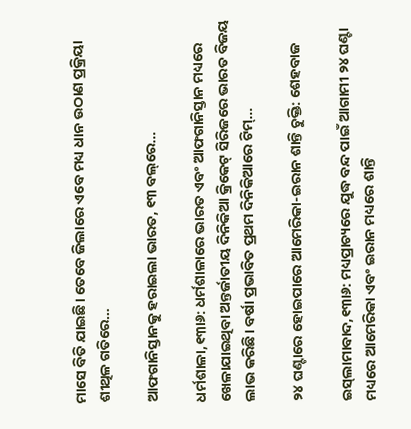ମାସେ ବିତି ଯାଇଛି। ତେବେ ଜିଲାରେ ଏବେ ମଧ୍ୟ ଧାନ ଉଠାଣ ପ୍ରକ୍ରିୟା ଶୀଥିଳ ଗତିରେ…

ଆଫଗାନିସ୍ତାନକୁ ହରାଇଲା ଭାରତ, ୧୩ ବଲ୍‌ରେ…

ଧର୍ମଶାଳା,୧୩ା୬: ଧର୍ମଶାଳାରେ ଭାରତ ଏବଂ ଆଫଗାନିସ୍ତାନ ମଧ୍ୟରେ ଖେଳାଯାଇଥିବା ଅନ୍ତର୍ଜାତୀୟ ଦିନିକିଆ କ୍ରିକେଟ୍‌ ସିରିଜରେ ଭାରତ ବିଜୟ ଲାଭ କରିଛି। ବର୍ଷା ପ୍ରଭାବିତ ପ୍ରଥମ ଦିନିକିଆରେ ଟିମ୍‌…

୨୪ ଘଣ୍ଟାରେ ହୋଇପାରେ ଆମେରିକା-ଇରାନ ଶାନ୍ତି ଚୁକ୍ତି: ଶେହବାଜ

ଇସ୍‌ଲାମାବାଦ,୧୩ା୬: ମଧ୍ୟପ୍ରାଚ୍ୟରେ ଯୁଦ୍ଧ ବନ୍ଦ ପାଇଁ ଆଗାମୀ ୨୪ ଘଣ୍ଟା ମଧ୍ୟରେ ଆମେରିକା ଏବଂ ଇରାନ ମଧ୍ୟରେ ଶାନ୍ତି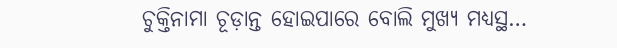ଚୁକ୍ତିନାମା ଚୂଡ଼ାନ୍ତ ହୋଇପାରେ ବୋଲି ମୁଖ୍ୟ ମଧ୍ୟସ୍ଥ…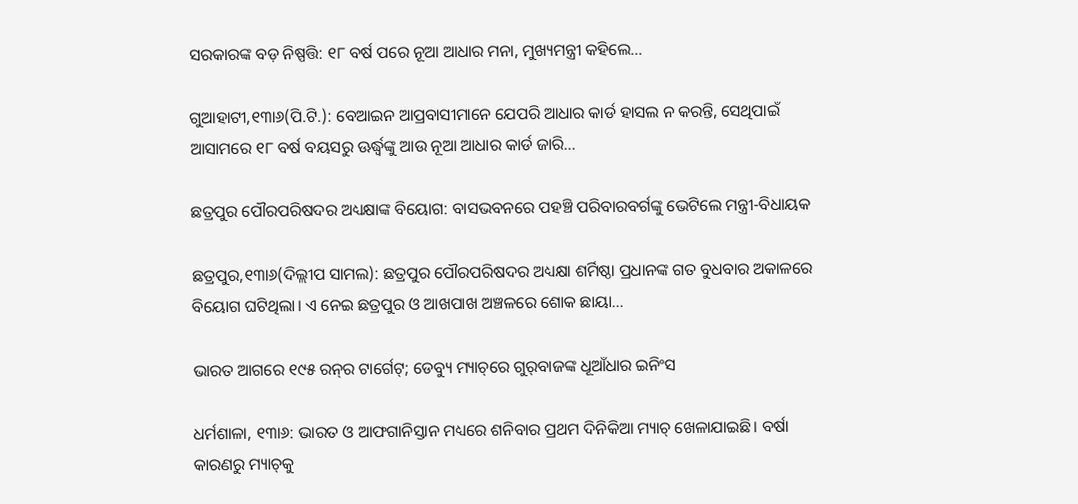ସରକାରଙ୍କ ବଡ଼ ନିଷ୍ପତ୍ତି: ୧୮ ବର୍ଷ ପରେ ନୂଆ ଆଧାର ମନା, ମୁଖ୍ୟମନ୍ତ୍ରୀ କହିଲେ…

ଗୁଆହାଟୀ,୧୩ା୬(ପି.ଟି.): ବେଆଇନ ଆପ୍ରବାସୀମାନେ ଯେପରି ଆଧାର କାର୍ଡ ହାସଲ ନ କରନ୍ତି, ସେଥିପାଇଁ ଆସାମରେ ୧୮ ବର୍ଷ ବୟସରୁ ଊର୍ଦ୍ଧ୍ୱଙ୍କୁ ଆଉ ନୂଆ ଆଧାର କାର୍ଡ ଜାରି…

ଛତ୍ରପୁର ପୌରପରିଷଦର ଅଧ୍ୟକ୍ଷାଙ୍କ ବିୟୋଗ: ବାସଭବନରେ ପହଞ୍ଚି ପରିବାରବର୍ଗଙ୍କୁ ଭେଟିଲେ ମନ୍ତ୍ରୀ-ବିଧାୟକ

ଛତ୍ରପୁର,୧୩ା୬(ଦିଲ୍ଲୀପ ସାମଲ): ଛତ୍ରପୁର ପୌରପରିଷଦର ଅଧ୍ୟକ୍ଷା ଶର୍ମିଷ୍ଠା ପ୍ରଧାନଙ୍କ ଗତ ବୁଧବାର ଅକାଳରେ ବିୟୋଗ ଘଟିଥିଲା। ଏ ନେଇ ଛତ୍ରପୁର ଓ ଆଖପାଖ ଅଞ୍ଚଳରେ ଶୋକ ଛାୟା…

ଭାରତ ଆଗରେ ୧୯୫ ରନ୍‌ର ଟାର୍ଗେଟ୍; ଡେବ୍ୟୁ ମ୍ୟାଚ୍‌ରେ ଗୁର୍‌ବାଜଙ୍କ ଧୂଆଁଧାର ଇନିଂସ

ଧର୍ମଶାଳା, ୧୩ା୬: ଭାରତ ଓ ଆଫଗାନିସ୍ତାନ ମଧ୍ୟରେ ଶନିବାର ପ୍ରଥମ ଦିନିକିଆ ମ୍ୟାଚ୍‌ ଖେଳାଯାଇଛି। ବର୍ଷା କାରଣରୁ ମ୍ୟାଚ୍‌କୁ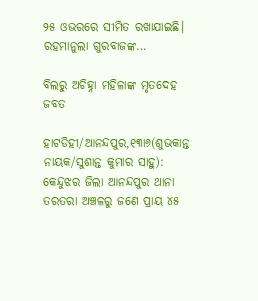୨୫ ଓଭରରେ ସୀମିତ ରଖାଯାଇଛି। ରହମାନୁଲା ଗୁରବାଜଙ୍କ…

ବିଲରୁ ଅଚିହ୍ନା ମହିଳାଙ୍କ ମୃତଦେହ ଜବତ

ହାଟଡିହୀ/ଆନନ୍ଦପୁର,୧୩ା୬(ଶୁଭକାନ୍ତ ନାୟକ/ସୁଶାନ୍ତ କୁମାର ସାହୁ): କେନ୍ଦୁଝର ଜିଲା ଆନନ୍ଦପୁର ଥାନା ତରତରା ଅଞ୍ଚଳରୁ ଜଣେ ପ୍ରାୟ ୪୫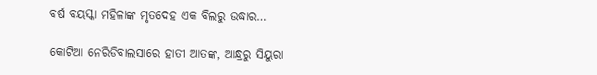ବର୍ଷ ବୟସ୍କା ମହିଳାଙ୍କ ମୃତଦେହ ଏକ ବିଲରୁ ଉଦ୍ଧାର…

କୋଟିଆ ନେରିଡିବାଲସାରେ ହାତୀ ଆତଙ୍କ, ଆନ୍ଧ୍ରରୁ ସିୟୁରା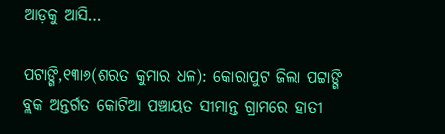ଆଡ଼କୁ ଆସି…

ପଟାଙ୍ଗି,୧୩ା୬(ଶରତ କୁମାର ଧଳ): କୋରାପୁଟ ଜିଲା ପଟ୍ଟାଙ୍ଗି ବ୍ଲକ ଅନ୍ତର୍ଗତ କୋଟିଆ ପଞ୍ଚାୟତ ସୀମାନ୍ତ ଗ୍ରାମରେ ହାତୀ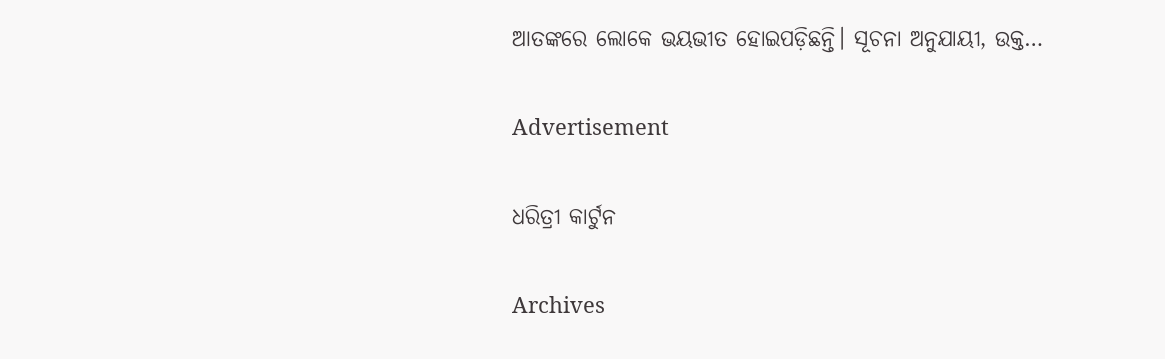ଆତଙ୍କରେ ଲୋକେ ଭୟଭୀତ ହୋଇପଡ଼ିଛନ୍ତି। ସୂଚନା ଅନୁଯାୟୀ, ଉକ୍ତ…

Advertisement

ଧରିତ୍ରୀ କାର୍ଟୁନ

Archives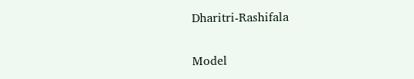Dharitri-Rashifala

Model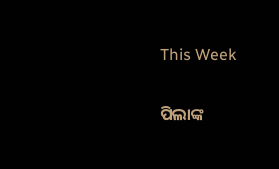This Week

ପିଲାଙ୍କ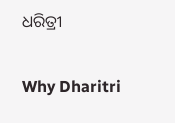ଧରିତ୍ରୀ

Why Dharitri